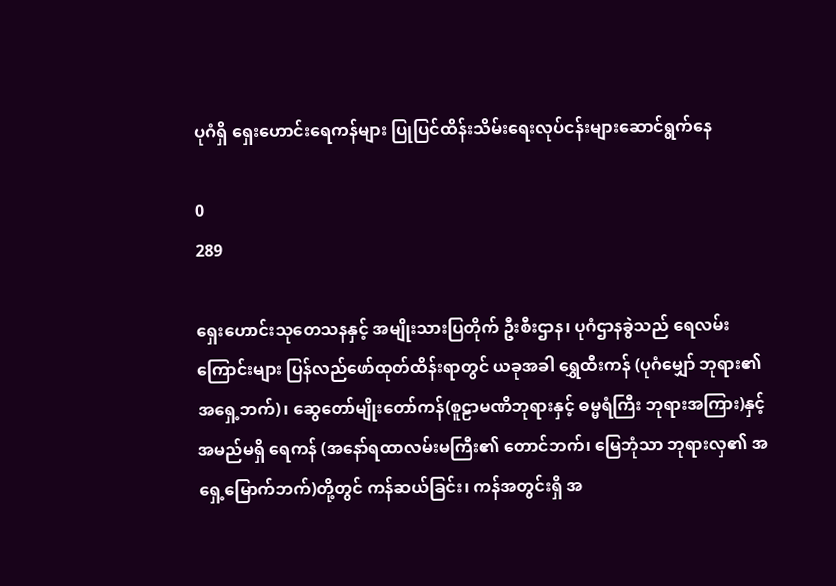ပုဂံရှိ ရှေးဟောင်းရေကန်များ ပြုပြင်ထိန်းသိမ်းရေးလုပ်ငန်းများဆောင်ရွက်နေ

0
289

ရှေးဟောင်းသုတေသနနှင့် အမျိုးသားပြတိုက် ဦးစီးဌာန၊ ပုဂံဌာနခွဲသည် ရေလမ်းကြောင်းများ ပြန်လည်ဖော်ထုတ်ထိန်းရာတွင် ယခုအခါ ရွှေထီးကန် (ပုဂံမျှော် ဘုရား၏အရှေ့ဘက်)၊ ဆွေတော်မျိုးတော်ကန်(စူဠာမဏိဘုရားနှင့် ဓမ္မရံကြီး ဘုရားအကြား)နှင့် အမည်မရှိ ရေကန် (အနော်ရထာလမ်းမကြီး၏ တောင်ဘက်၊ မြေဘုံသာ ဘုရားလှ၏ အရှေ့မြောက်ဘက်)တို့တွင် ကန်ဆယ်ခြင်း၊ ကန်အတွင်းရှိ အ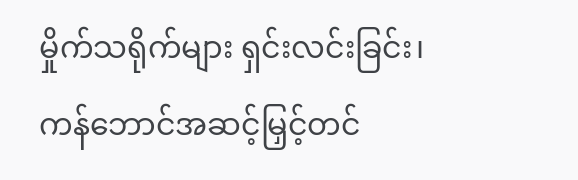မှိုက်သရိုက်များ ရှင်းလင်းခြင်း၊ ကန်ဘောင်အဆင့်မြှင့်တင်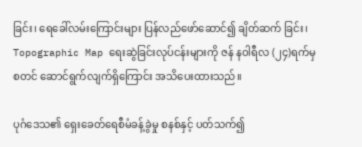ခြင်း၊ ရေခေါ်လမ်းကြောင်းများ ပြန်လည်ဖော်ဆောင်၍ ချိတ်ဆက် ခြင်း၊ Topographic Map ရေးဆွဲခြင်းလုပ်ငန်းများကို ဇန် နဝါရီလ (၂၄)ရက်မှ စတင် ဆောင်ရွက်လျက်ရှိကြောင်း အသိပေးထားသည်။

ပုဂံဒေသ၏ ရှေးခေတ်ရေစီမံခန့်ခွဲမှု စနစ်နှင့် ပတ်သက်၍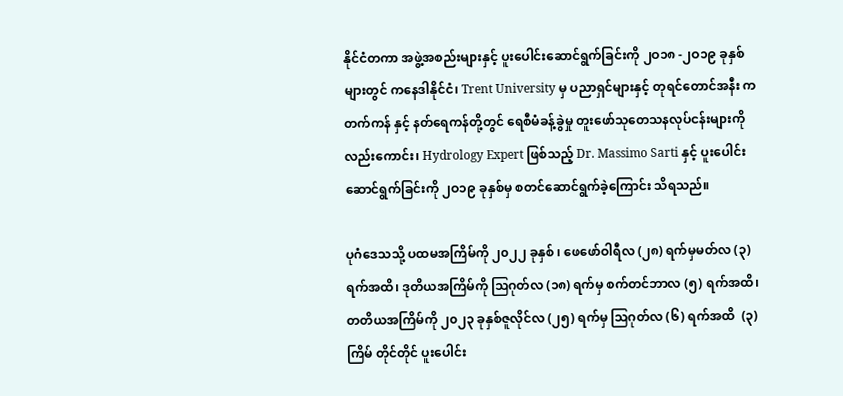နိုင်ငံတကာ အဖွဲ့အစည်းများနှင့် ပူးပေါင်းဆောင်ရွက်ခြင်းကို ၂ဝ၁၈ -၂ဝ၁၉ ခုနှစ်များတွင် ကနေဒါနိုင်ငံ၊ Trent University မှ ပညာရှင်များနှင့် တုရင်တောင်အနီး ကတက်ကန် နှင့် နတ်ရေကန်တို့တွင် ရေစီမံခန့်ခွဲမှု တူးဖော်သုတေသနလုပ်ငန်းများကို လည်းကောင်း၊ Hydrology Expert ဖြစ်သည့် Dr. Massimo Sarti နှင့် ပူးပေါင်းဆောင်ရွက်ခြင်းကို ၂ဝ၁၉ ခုနှစ်မှ စတင်ဆောင်ရွက်ခဲ့ကြောင်း သိရသည်။

ပုဂံဒေသသို့ ပထမအကြိမ်ကို ၂၀၂၂ ခုနှစ် ၊ ဖေဖော်ဝါရီလ (၂၈) ရက်မှမတ်လ (၃) ရက်အထိ၊ ဒုတိယအကြိမ်ကို ဩဂုတ်လ (၁၈) ရက်မှ စက်တင်ဘာလ (၅) ရက်အထိ၊ တတိယအကြိမ်ကို ၂၀၂၃ ခုနှစ်ဇူလိုင်လ (၂၅) ရက်မှ ဩဂုတ်လ (၆) ရက်အထိ  (၃) ကြိမ် တိုင်တိုင် ပူးပေါင်း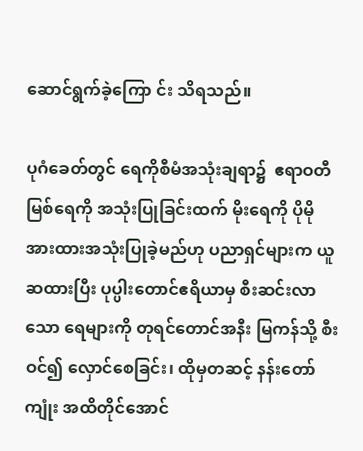ဆောင်ရွက်ခဲ့‌ကြော င်း သိရသည်။

ပုဂံခေတ်တွင် ရေကိုစီမံအသုံးချရာ၌  ဧရာဝတီမြစ်ရေကို အသုံးပြုခြင်းထက် မိုးရေကို ပိုမို အားထားအသုံးပြုခဲ့မည်ဟု ပညာရှင်များက ယူဆထားပြီး ပုပ္ပါးတောင်ဧရိယာမှ စီးဆင်းလာသော ရေများကို တုရင်တောင်အနီး မြကန်သို့ စီးဝင်၍ လှောင်စေခြင်း၊ ထိုမှတဆင့် နန်းတော်ကျုံး အထိတိုင်အောင်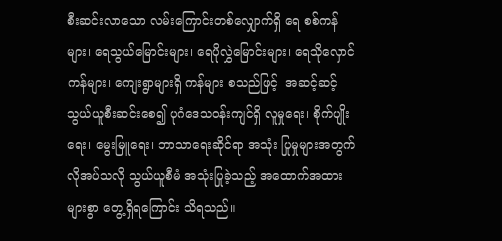စီးဆင်းလာသော လမ်းကြောင်းတစ်လျှောက်ရှိ ရေ စစ်ကန်များ၊ ရေသွယ်မြောင်းများ၊ ရေပိုလွှဲမြောင်းများ၊ ရေသိုလှောင်ကန်များ၊ ကျေးရွာများရှိ ကန်များ စသည်ဖြင့်  အဆင့်ဆင့် သွယ်ယူစီးဆင်းစေ၍ ပုဂံဒေသဝန်းကျင်ရှိ လူမှုရေး၊ စိုက်ပျိုးရေး၊ မွေးမြူရေး၊ ဘာသာရေးဆိုင်ရာ အသုံး ပြုမှုများအတွက် လိုအပ်သလို သွယ်ယူစီမံ အသုံးပြုခဲ့သည့် အထောက်အထားများစွာ တွေ့ရှိရကြောင်း သိရသည်။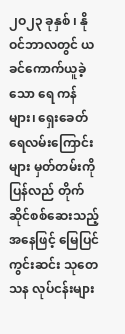၂ဝ၂၃ ခုနှစ် ၊ နိုဝင်ဘာလတွင် ယခင်ကောက်ယူခဲ့သော ရေ ကန်များ၊ ရှေးခေတ် ရေလမ်းကြောင်းများ မှတ်တမ်းကို ပြန်လည် တိုက်ဆိုင်စစ်ဆေးသည့်အနေဖြင့် မြေပြင်ကွင်းဆင်း သုတေသန လုပ်ငန်းများ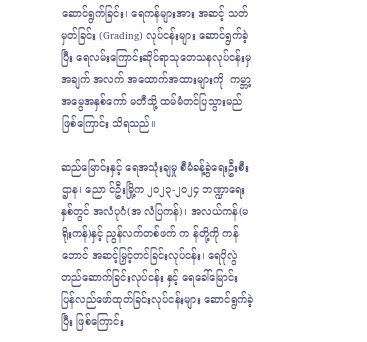ဆောင်ရွက်ခြင်း၊ ရေကန်များအား အဆင့် သတ်မှတ်ခြင်း (Grading) လုပ်ငန်းများ ဆောင်ရွက်ခဲ့ပြီး ရေလမ်းကြောင်းဆိုင်ရာသုတေသနလုပ်ငန်းမှ အချက် အလက် အထောက်အထားများကို  ကမ္ဘာ့အမွေအနှစ်ကော် မတီသို့ ထမ်မံတင်ပြသွားမည် ဖြစ်‌ကြောင်း သိရသည်။

ဆည်မြောင်းနှင့် ရေအသုံးချမှု စီမံခန့်ခွဲရေးဦးစီးဌာန၊ ညော င်ဦးမြို့က ၂ဝ၂၃-၂ဝ၂၄ ဘဏ္ဍာရေးနှစ်တွင် အလံပုဂံ(အ လံပြကန်)၊ အလယ်ကန်(မရိုးကန်)နှင့် ညွန်လက်တစ်ဖက် က န်တို့ကို ကန်ဘောင် အဆင့်မြှင့်တင်ခြင်းလုပ်ငန်း၊ ရေပိုလွဲတည်ဆောက်ခြင်းလုပ်ငန်း နှင့် ရေခေါ်မြောင်း ပြန်လည်ဖော်ထုတ်ခြင်းလုပ်ငန်းများ ဆောင်ရွက်ခဲ့ပြီး ဖြစ်ကြောင်း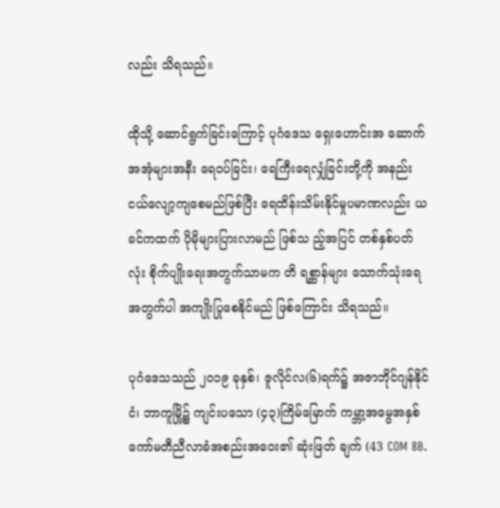လည်း သိရသည်။

ထိုသို့ ဆောင်ရွက်ခြင်းကြောင့် ပုဂံဒေသ ရှေးဟောင်းအ ဆောက်အအုံများအနီး ရေဝပ်ခြင်း၊ ရေကြီးရေလျှံခြင်းတို့ကို အနည်းငယ်လျော့ကျစေမည်ဖြစ်ပြီး ရေထိန်းသိမ်းနိုင်မှုပမာဏလည်း ယခင်ကထက် ပိုမိုများပြားလာမည် ဖြစ်သ ည့်အပြင် တစ်နှစ်ပတ်လုံး စိုက်ပျိုးရေးအတွက်သာမက တိ ရစ္ဆာန်များ သောက်သုံးရေအတွက်ပါ အကျိုးပြုစေနိုင်မည် ဖြစ်ကြောင်း သိရသည်။

ပုဂံဒေသသည် ၂၀၁၉ ခုနှစ်၊ ဇူလိုင်လ(၆)ရက်၌ အဇာဘိုင်ဂျန်နိုင်ငံ၊ ဘာကူမြို့၌ ကျင်းပသော (၄၃)ကြိမ်မြောက် ကမ္ဘာ့အမွေအနှစ်ကော်မတီညီလာခံအစည်းအဝေး၏ ဆုံးဖြတ် ချက် (43 COM 8B.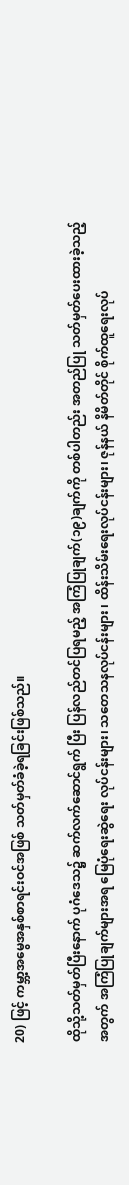20) ဖြင့် ကမ္ဘာ့အမွေအနှစ်စာရင်းဝင်အဖြစ် သတ်မှတ်ခံခဲ့ရခြင်းဖြစ်သည်။

ထိုသို့သတ်မှတ်ပြီး‌နောက် ပုဂံဒေသ၌ ဆက်လက်ဆောင်ရွက် ပြီး ပြန်လည်တင်ပြရမည့် အကြံပြုချက်(၁၉)ချက်ကို တစ်ပါတည်း အတည်ပြု သတ်မှတ်ပေးထားခဲ့သည့်အတွက် အကြံပြုချက်များအရ မြေပုံရေးဆွဲရေး လုပ်ငန်းများ၊ သတေသနလုပ်ငန်းများ ၊ ထိန်းသိမ်းရေးလုပ်ငန်းများ၊ ဇုန်နယ် နိမိတ်တိုင် စိုက်ထူရေးလုပ်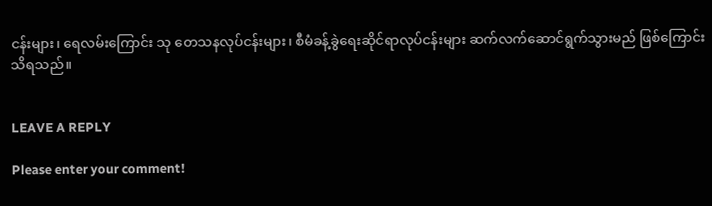ငန်းများ၊ ရေလမ်းကြောင်း သု တေသနလုပ်ငန်းများ၊ စီမံခန့်ခွဲရေးဆိုင်ရာလုပ်ငန်းများ ဆက်လက်ဆောင်ရွက်သွားမည် ဖြစ်ကြောင်း သိရသည်။


LEAVE A REPLY

Please enter your comment!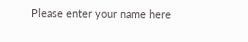Please enter your name here